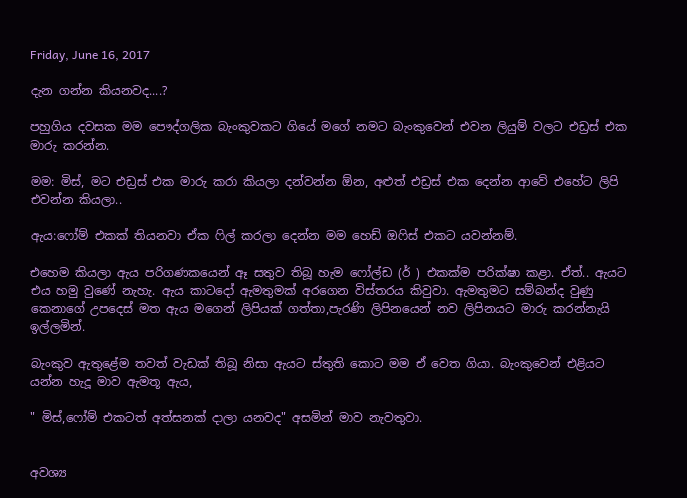Friday, June 16, 2017

දැන ගන්න කියනවද....?

පහුගිය දවසක මම පෞද්ගලික බැංකුවකට ගියේ මගේ නමට බැංකුවෙන් එවන ලියුම් වලට එඩ්‍රස් එක මාරු කරන්න.

මම: මිස්, මට එඩ්‍රස් එක මාරු කරා කියලා දන්වන්න ඕන, අළුත් එඩ්‍රස් එක දෙන්න ආවේ එහේට ලිපි එවන්න කියලා..

ඇය:ෆෝම් එකක් තියනවා ඒක ෆිල් කරලා දෙන්න මම හෙඩ් ඔෆිස් එකට යවන්නම්.

එහෙම කියලා ඇය පරිගණකයෙන් ඈ සතුව තිබූ හැම ෆෝල්ඩ (ර් ) එකක්ම පරික්ෂා කළා. ඒත්.. ඇයට එය හමු වුණේ නැහැ. ඇය කාටදෝ ඇමතුමක් අරගෙන විස්තරය කිවුවා. ඇමතුමට සම්බන්ද වුණු කෙනාගේ උපදෙස් මත ඇය මගෙන් ලිපියක් ගත්තා,පැරණි ලිපිනයෙන් නව ලිපිනයට මාරු කරන්නැයි ඉල්ලමින්.

බැංකුව ඇතුළේම තවත් වැඩක් තිබූ නිසා ඇයට ස්තුති කොට මම ඒ වෙත ගියා. බැංකුවෙන් එළියට යන්න හැදූ මාව ඇමතූ ඇය,

" මිස්,ෆෝම් එකටත් අත්සනක් දාලා යනවද" අසමින් මාව නැවතුවා.


අවශ්‍ය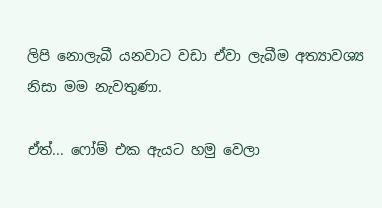ලිපි නොලැබී යනවාට වඩා ඒවා ලැබීම අත්‍යාවශ්‍ය නිසා මම නැවතුණා.

ඒත්... ෆෝම් එක ඇයට හමු වෙලා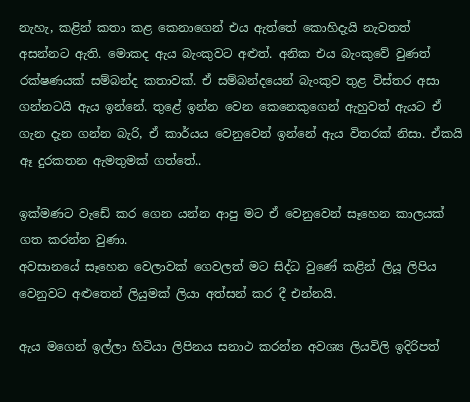නැහැ, කළින් කතා කළ කෙනාගෙන් එය ඇත්තේ කොහිදැයි නැවතත් අසන්නට ඇති. මොකද ඇය බැංකුවට අළුත්. අනික එය බැංකුවේ වුණත් රක්ෂණයක් සම්බන්ද කතාවක්. ඒ සම්බන්දයෙන් බැංකුව තුළ විස්තර අසා ගන්නටයි ඇය ඉන්නේ. තුළේ ඉන්න වෙන කෙනෙකුගෙන් ඇහුවත් ඇයට ඒ ගැන දැන ගන්න බැරි, ඒ කාර්යය වෙනුවෙන් ඉන්නේ ඇය විතරක් නිසා. ඒකයි ඈ දුරකතන ඇමතුමක් ගත්තේ..

ඉක්මණට වැඩේ කර ගෙන යන්න ආපු මට ඒ වෙනුවෙන් සෑහෙන කාලයක් ගත කරන්න වුණා.
අවසානයේ සෑහෙන වෙලාවක් ගෙවලත් මට සිද්ධ වුණේ කළින් ලියූ ලිපිය වෙනුවට අළුතෙන් ලියුමක් ලියා අත්සන් කර දී එන්නයි.

ඇය මගෙන් ඉල්ලා හිටියා ලිපිනය සනාථ කරන්න අවශ්‍ය ලියවිලි ඉදිරිපත්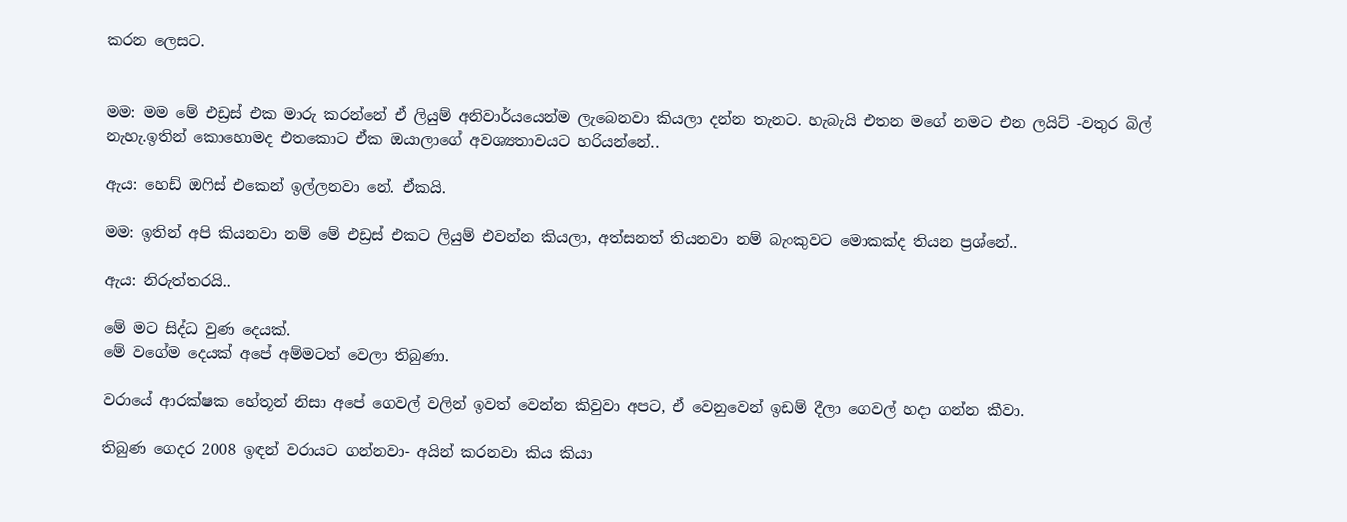කරන ලෙසට.


මම: මම මේ එඩ්‍රස් එක මාරු කරන්නේ ඒ ලියුම් අනිවාර්යයෙන්ම ලැබෙනවා කියලා දන්න තැනට. හැබැයි එතන මගේ නමට එන ලයිට් -වතුර බිල් නැහැ.ඉතින් කොහොමද එතකොට ඒක ඔයාලාගේ අවශ්‍යතාවයට හරියන්නේ..

ඇය: හෙඩ් ඔෆිස් එකෙන් ඉල්ලනවා නේ. ඒකයි.

මම: ඉතින් අපි කියනවා නම් මේ එඩ්‍රස් එකට ලියුම් එවන්න කියලා, අත්සනත් තියනවා නම් බැංකුවට මොකක්ද තියන ප්‍රශ්නේ..

ඇය: නිරුත්තරයි..

මේ මට සිද්ධ වුණ දෙයක්.
මේ වගේම දෙයක් අපේ අම්මටත් වෙලා තිබුණා.

වරායේ ආරක්ෂක හේතූන් නිසා අපේ ගෙවල් වලින් ඉවත් වෙන්න කිවුවා අපට, ඒ වෙනුවෙන් ඉඩම් දීලා ගෙවල් හදා ගන්න කීවා.

තිබුණ ගෙදර 2008 ඉඳන් වරායට ගන්නවා- අයින් කරනවා කිය කියා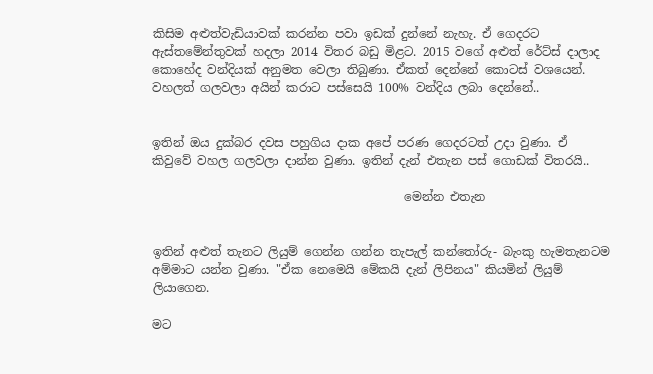කිසිම අළුත්වැඩියාවක් කරන්න පවා ඉඩක් දුන්නේ නැහැ. ඒ ගෙදරට ඇස්තමේන්තුවක් හදලා 2014 විතර බඩු මිළට. 2015 වගේ අළුත් රේට්ස් දාලාද කොහේද වන්දියක් අනුමත වෙලා තිබුණා. ඒකත් දෙන්නේ කොටස් වශයෙන්. වහලත් ගලවලා අයින් කරාට පස්සෙයි 100% වන්දිය ලබා දෙන්නේ..


ඉතින් ඔය දුක්බර දවස පහුගිය දාක අපේ පරණ ගෙදරටත් උදා වුණා. ඒ කිවුවේ වහල ගලවලා දාන්න වුණා. ඉතින් දැන් එතැන පස් ගොඩක් විතරයි..

                                          මෙන්න එතැන


ඉතින් අළුත් තැනට ලියුම් ගෙන්න ගන්න තැපැල් කන්තෝරු- බැංකු හැමතැනටම අම්මාට යන්න වුණා. "ඒක නෙමෙයි මේකයි දැන් ලිපිනය" කියමින් ලියුම් ලියාගෙන.

මට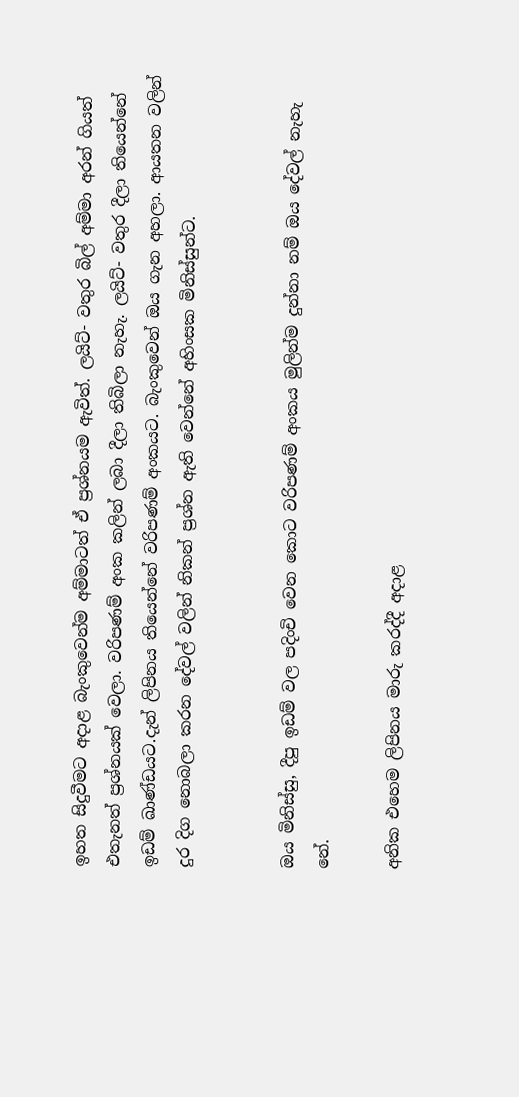ඉහත සිදුවීමට අදාළ බැංකුවෙන්ම අම්මාටත් ඒ ප්‍රශ්නයම ඇවිත්. ලයිට්- වතුර බිල් අම්මා අරන් ගියත් එතැනත් ප්‍රශ්නයක් වෙලා. වරිපණම් අංක කලින් ලබා දීලා තිබිලා නැහැ. ලයිට්- වතුර දීලා තියෙන්නේ ඉඩම් ඛාණ්ඩයට.දැන් ලිපිනය තියෙන්නේ වරිපණම් අංකයට. බැංකුවෙන් ඔය ගැන අහලා. ආයතන වලින් දුර දිග නොබලා කරන දේවල් වලින් නිකන් ප්‍රශ්න ඇති වෙන්නේ අහිංසක මිනිස්සුන්ට.


ඔය මිනිස්සු, දීපු ඉඩම් වල පදිංචි වෙන කොට වරිපණම් අංකය මුලින්ම දුන්නා නම් ඔය දේවල් නැහැ නේ.

අනික එහෙම ලිපිනය මාරු කරද්දී අදාළ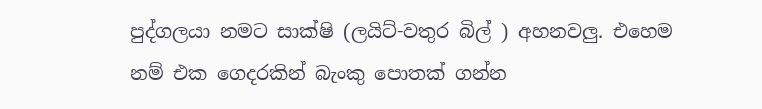පුද්ගලයා නමට සාක්ෂි (ලයිට්-වතුර බිල් ) අහනවලු. එහෙම නම් එක ගෙදරකින් බැංකු පොතක් ගන්න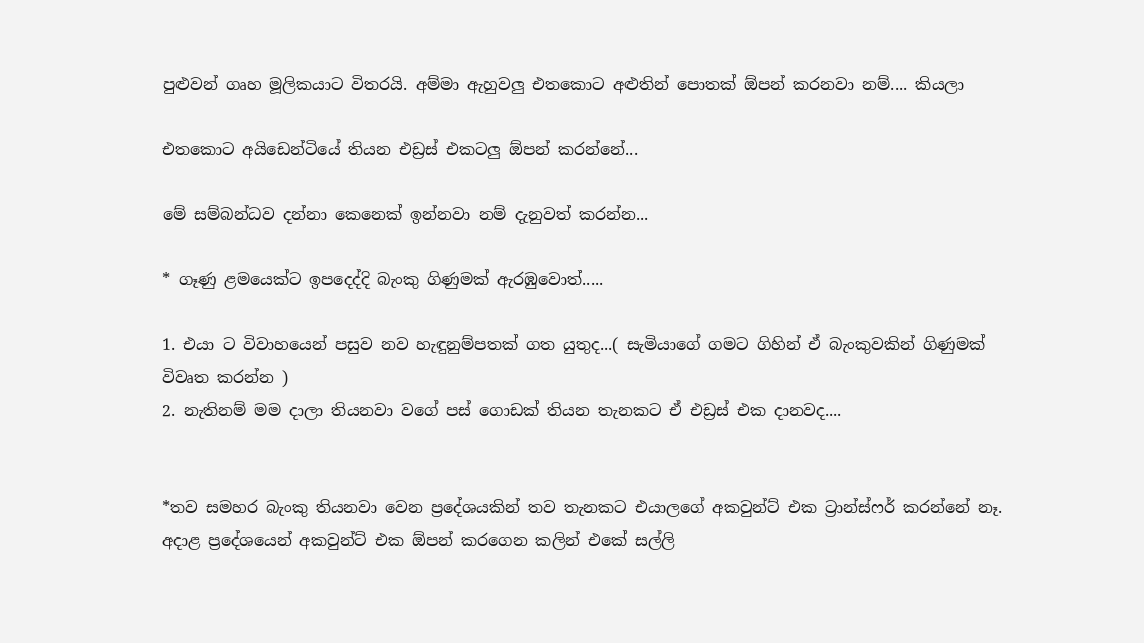පුළුවන් ගෘහ මූලිකයාට විතරයි. අම්මා ඇහුවලු එතකොට අළුතින් පොතක් ඕපන් කරනවා නම්.... කියලා

එතකොට අයිඩෙන්ටියේ තියන එඩ්‍රස් එකටලු ඕපන් කරන්නේ...

මේ සම්බන්ධව දන්නා කෙනෙක් ඉන්නවා නම් දැනුවත් කරන්න...

* ගෑණු ළමයෙක්ට ඉපදෙද්දි බැංකු ගිණුමක් ඇරඹුවොත්.....

1. එයා ට විවාහයෙන් පසුව නව හැඳුනුම්පතක් ගත යුතුද...( සැමියාගේ ගමට ගිහින් ඒ බැංකුවකින් ගිණුමක් විවෘත කරන්න )
2. නැතිනම් මම දාලා තියනවා වගේ පස් ගොඩක් තියන තැනකට ඒ එඩ්‍රස් එක දානවද....


*තව සමහර බැංකු තියනවා වෙන ප්‍රදේශයකින් තව තැනකට එයාලගේ අකවුන්ට් එක ට්‍රාන්ස්ෆර් කරන්නේ නෑ. අදාළ ප්‍රදේශයෙන් අකවුන්ට් එක ඕපන් කරගෙන කලින් එකේ සල්ලි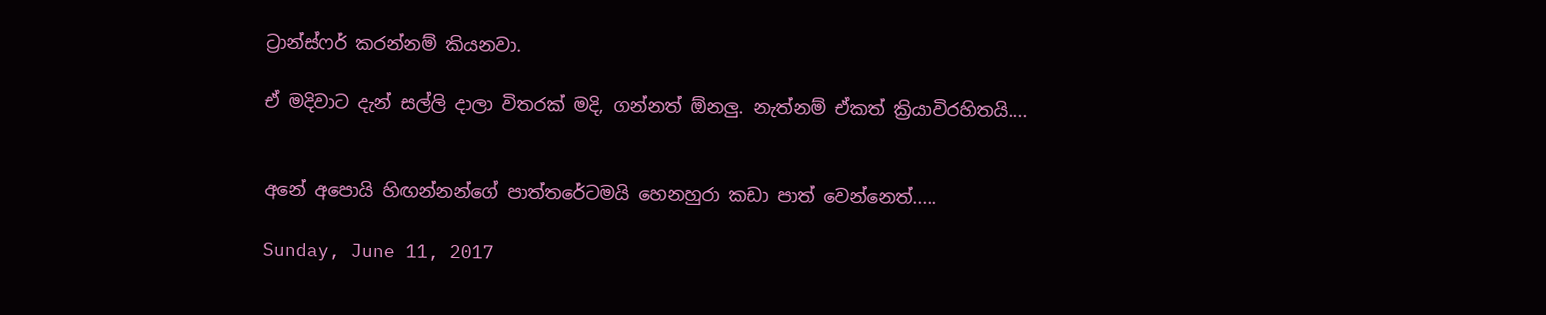ට්‍රාන්ස්ෆර් කරන්නම් කියනවා.

ඒ මදිවාට දැන් සල්ලි දාලා විතරක් මදි, ගන්නත් ඕනලු. නැත්නම් ඒකත් ක්‍රියාවිරහිතයි....


අනේ අපොයි හිඟන්නන්ගේ පාත්තරේටමයි හෙනහුරා කඩා පාත් වෙන්නෙත්.....

Sunday, June 11, 2017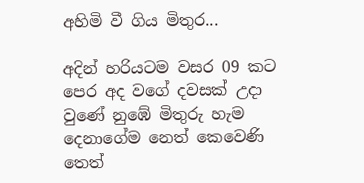අහිමි වී ගිය මිතුර...

අදින් හරියටම වසර 09 කට පෙර අද වගේ දවසක් උදා වුණේ නුඹේ මිතුරු හැම දෙනාගේම නෙත් කෙවෙණි තෙත්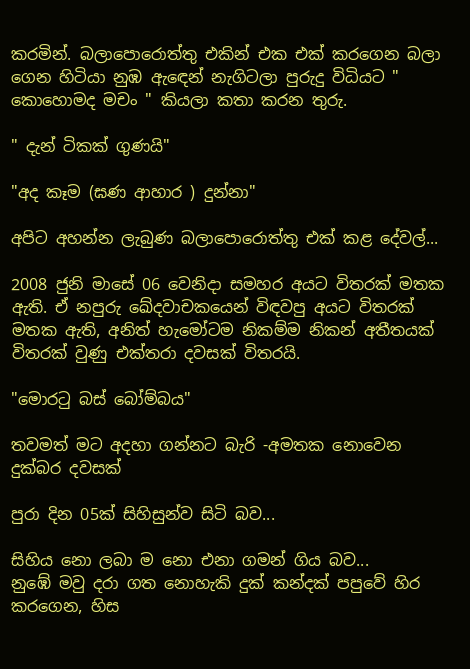කරමින්. බලාපොරොත්තු එකින් එක එක් කරගෙන බලා ගෙන හිටියා නුඹ ඇඳෙන් නැගිටලා පුරුදු විධියට " කොහොමද මචං " කියලා කතා කරන තුරු.

" දැන් ටිකක් ගුණයි"

"අද කෑම (ඝණ ආහාර ) දුන්නා"

අපිට අහන්න ලැබුණ බලාපොරොත්තු එක් කළ දේවල්...

2008 ජුනි මාසේ 06 වෙනිදා සමහර අයට විතරක් මතක ඇති. ඒ නපුරු ඛේදවාචකයෙන් විඳවපු අයට විතරක් මතක ඇති, අනිත් හැමෝටම නිකම්ම නිකන් අතීතයක් විතරක් වුණු එක්තරා දවසක් විතරයි.

"මොරටු බස් බෝම්බය"

තවමත් මට අදහා ගන්නට බැරි -අමතක නොවෙන දුක්බර දවසක්

පුරා දින 05ක් සිහිසුන්ව සිටි බව...

සිහිය නො ලබා ම නො එනා ගමන් ගිය බව...
නුඹේ මවු දරා ගත නොහැකි දුක් කන්දක් පපුවේ හිර කරගෙන, හිස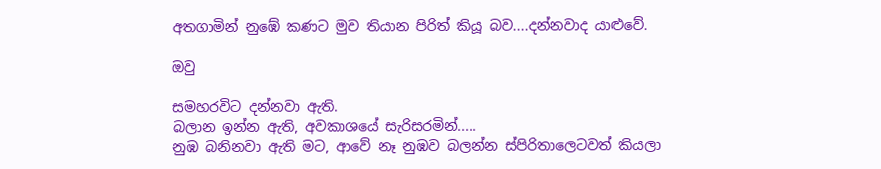අතගාමින් නුඹේ කණට මුව තියාන පිරිත් කියූ බව....දන්නවාද යාළුවේ.

ඔවු

සමහරවිට දන්නවා ඇති.
බලාන ඉන්න ඇති, අවකාශයේ සැරිසරමින්.....
නුඹ බනිනවා ඇති මට, ආවේ නෑ නුඹව බලන්න ස්පිරිතාලෙටවත් කියලා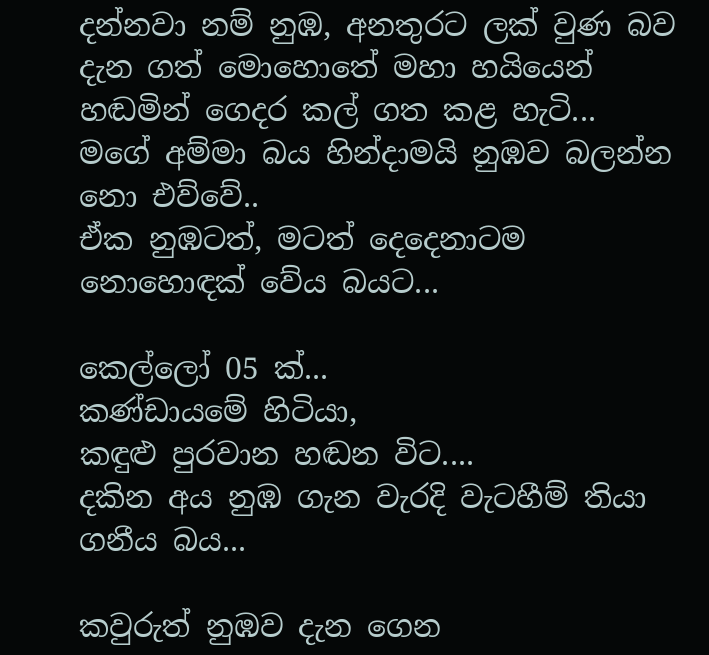දන්නවා නම් නුඹ, අනතුරට ලක් වුණ බව දැන ගත් මොහොතේ මහා හයියෙන් හඬමින් ගෙදර කල් ගත කළ හැටි...
මගේ අම්මා බය හින්දාමයි නුඹව බලන්න නො එව්වේ..
ඒක නුඹටත්, මටත් දෙදෙනාටම නොහොඳක් වේය බයට...

කෙල්ලෝ 05 ක්...
කණ්ඩායමේ හිටියා,
කඳුළු පුරවාන හඬන විට....
දකින අය නුඹ ගැන වැරදි වැටහීම් තියා ගනීය බය...

කවුරුත් නුඹව දැන ගෙන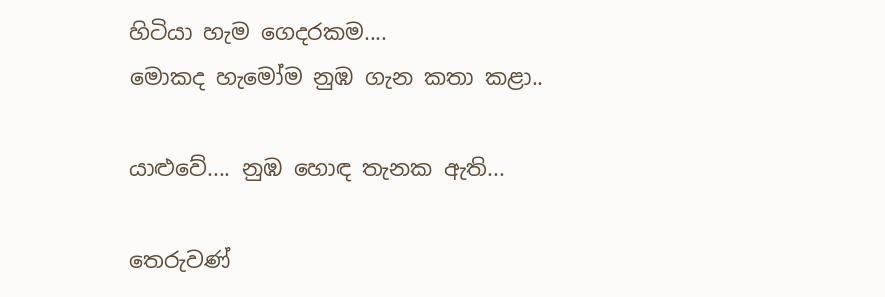හිටියා හැම ගෙදරකම....
මොකද හැමෝම නුඹ ගැන කතා කළා..

යාළුවේ.... නුඹ හොඳ තැනක ඇති...

තෙරුවණ්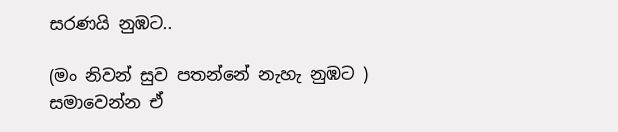සරණයි නුඹට..

(මං නිවන් සුව පතන්නේ නැහැ නුඹට ) සමාවෙන්න ඒ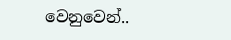වෙනුවෙන්..